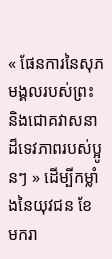« ផែនការនៃសុភមង្គលរបស់ព្រះ និងជោគវាសនាដ៏ទេវភាពរបស់ប្អូនៗ » ដើម្បីកម្លាំងនៃយុវជន ខែ មករា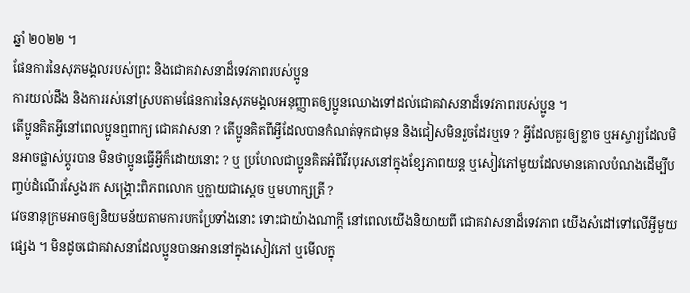ឆ្នាំ ២០២២ ។
ផែនការនៃសុភមង្គលរបស់ព្រះ និងជោគវាសនាដ៏ទេវភាពរបស់ប្អូន
ការយល់ដឹង និងការរស់នៅស្របតាមផែនការនៃសុភមង្គលអនុញ្ញាតឲ្យប្អូនឈោងទៅដល់ជោគវាសនាដ៏ទេវភាពរបស់ប្អូន ។
តើប្អូនគិតអ្វីនៅពេលប្អូនឮពាក្យ ជោគវាសនា ? តើប្អូនគិតពីអ្វីដែលបានកំណត់ទុកជាមុន និងជៀសមិនរួចដែរឬទេ ? អ្វីដែលគួរឲ្យខ្លាច ឬអស្ចារ្យដែលមិនអាចផ្លាស់ប្តូរបាន មិនថាប្អូនធ្វើអ្វីក៏ដោយនោះ ? ឬ ប្រហែលជាប្អូនគិតអំពីវីរបុរសនៅក្នុងខ្សែភាពយន្ត ឬសៀវភៅមួយដែលមានគោលបំណងដើម្បីបញ្ចប់ដំណើរស្វែងរក សង្រ្គោះពិភពលោក ឬក្លាយជាស្តេច ឬមហាក្សត្រី ?
វេចនានុក្រមអាចឲ្យនិយមន័យតាមការបកប្រែទាំងនោះ ទោះជាយ៉ាងណាក្តី នៅពេលយើងនិយាយពី ជោគវាសនាដ៏ទេវភាព យើងសំដៅទៅលើអ្វីមួយផ្សេង ។ មិនដូចជោគវាសនាដែលប្អូនបានអាននៅក្នុងសៀវភៅ ឬមើលក្នុ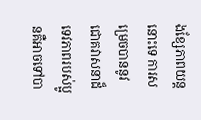ងខ្សែភាពយន្តនោះទេ ការសម្រេចបាននូវជោគវាសនាដ៏ទេវភាពរបស់ប្អូនគឺអាចទៅបា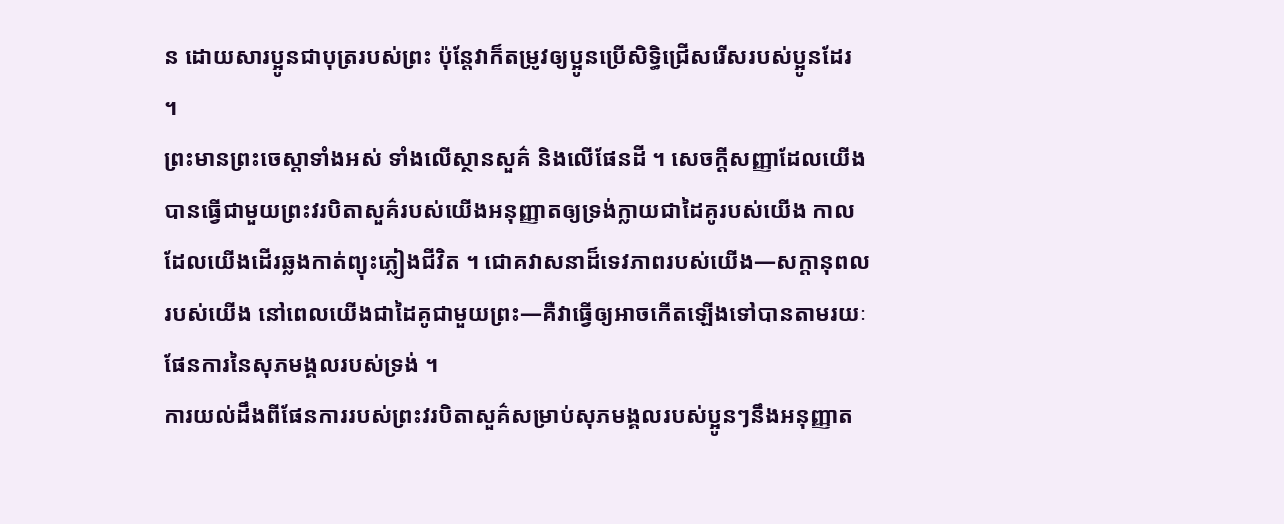ន ដោយសារប្អូនជាបុត្ររបស់ព្រះ ប៉ុន្តែវាក៏តម្រូវឲ្យប្អូនប្រើសិទ្ធិជ្រើសរើសរបស់ប្អូនដែរ ។
ព្រះមានព្រះចេស្តាទាំងអស់ ទាំងលើស្ថានសួគ៌ និងលើផែនដី ។ សេចក្តីសញ្ញាដែលយើងបានធ្វើជាមួយព្រះវរបិតាសួគ៌របស់យើងអនុញ្ញាតឲ្យទ្រង់ក្លាយជាដៃគូរបស់យើង កាលដែលយើងដើរឆ្លងកាត់ព្យុះភ្លៀងជីវិត ។ ជោគវាសនាដ៏ទេវភាពរបស់យើង—សក្តានុពលរបស់យើង នៅពេលយើងជាដៃគូជាមួយព្រះ—គឺវាធ្វើឲ្យអាចកើតឡើងទៅបានតាមរយៈផែនការនៃសុភមង្គលរបស់ទ្រង់ ។
ការយល់ដឹងពីផែនការរបស់ព្រះវរបិតាសួគ៌សម្រាប់សុភមង្គលរបស់ប្អូនៗនឹងអនុញ្ញាត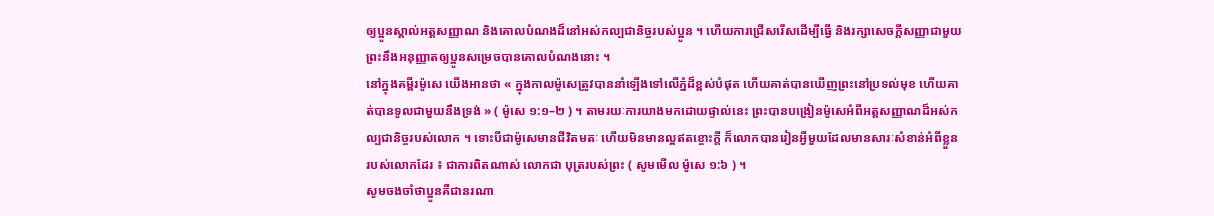ឲ្យប្អូនស្គាល់អត្តសញ្ញាណ និងគោលបំណងដ៏នៅអស់កល្បជានិច្ចរបស់ប្អូន ។ ហើយការជ្រើសរើសដើម្បីធ្វើ និងរក្សាសេចក្តីសញ្ញាជាមួយព្រះនឹងអនុញ្ញាតឲ្យប្អូនសម្រេចបានគោលបំណងនោះ ។
នៅក្នុងគម្ពីរម៉ូសេ យើងអានថា « ក្នុងកាលម៉ូសេត្រូវបាននាំឡើងទៅលើភ្នំដ៏ខ្ពស់បំផុត ហើយគាត់បានឃើញព្រះនៅប្រទល់មុខ ហើយគាត់បានទូលជាមួយនឹងទ្រង់ » ( ម៉ូសេ ១:១–២ ) ។ តាមរយៈការយាងមកដោយផ្ទាល់នេះ ព្រះបានបង្រៀនម៉ូសេអំពីអត្តសញ្ញាណដ៏អស់កល្បជានិច្ចរបស់លោក ។ ទោះបីជាម៉ូសេមានជីវិតមតៈ ហើយមិនមានល្អឥតខ្ចោះក្តី ក៏លោកបានរៀនអ្វីមួយដែលមានសារៈសំខាន់អំពីខ្លួនរបស់លោកដែរ ៖ ជាការពិតណាស់ លោកជា បុត្ររបស់ព្រះ ( សូមមើល ម៉ូសេ ១:៦ ) ។
សូមចងចាំថាប្អូនគឺជានរណា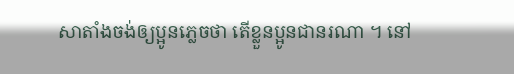សាតាំងចង់ឲ្យប្អូនភ្លេចថា តើខ្លួនប្អូនជានរណា ។ នៅ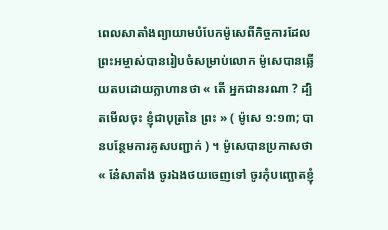ពេលសាតាំងព្យាយាមបំបែកម៉ូសេពីកិច្ចការដែលព្រះអម្ចាស់បានរៀបចំសម្រាប់លោក ម៉ូសេបានឆ្លើយតបដោយក្លាហានថា « តើ អ្នកជានរណា ? ដ្បិតមើលចុះ ខ្ញុំជាបុត្រនៃ ព្រះ » ( ម៉ូសេ ១:១៣; បានបន្ថែមការគូសបញ្ជាក់ ) ។ ម៉ូសេបានប្រកាសថា « នែ៎សាតាំង ចូរឯងថយចេញទៅ ចូរកុំបញ្ឆោតខ្ញុំ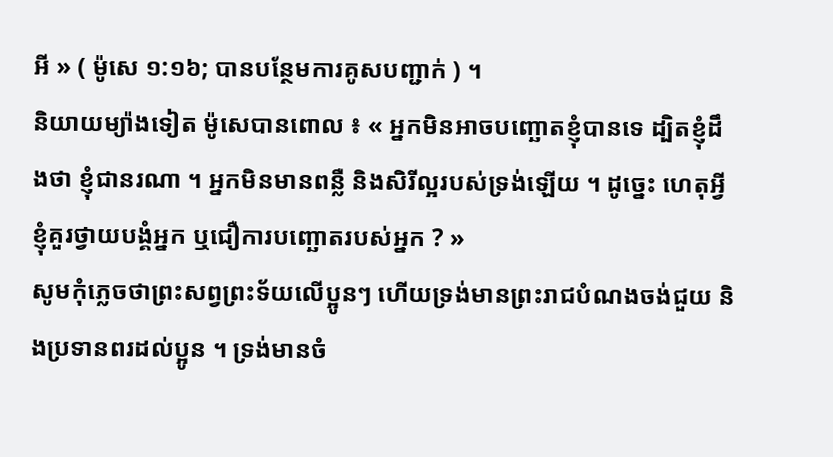អី » ( ម៉ូសេ ១:១៦; បានបន្ថែមការគូសបញ្ជាក់ ) ។
និយាយម្យ៉ាងទៀត ម៉ូសេបានពោល ៖ « អ្នកមិនអាចបញ្ឆោតខ្ញុំបានទេ ដ្បិតខ្ញុំដឹងថា ខ្ញុំជានរណា ។ អ្នកមិនមានពន្លឺ និងសិរីល្អរបស់ទ្រង់ឡើយ ។ ដូច្នេះ ហេតុអ្វីខ្ញុំគួរថ្វាយបង្គំអ្នក ឬជឿការបញ្ឆោតរបស់អ្នក ? »
សូមកុំភ្លេចថាព្រះសព្វព្រះទ័យលើប្អូនៗ ហើយទ្រង់មានព្រះរាជបំណងចង់ជួយ និងប្រទានពរដល់ប្អូន ។ ទ្រង់មានចំ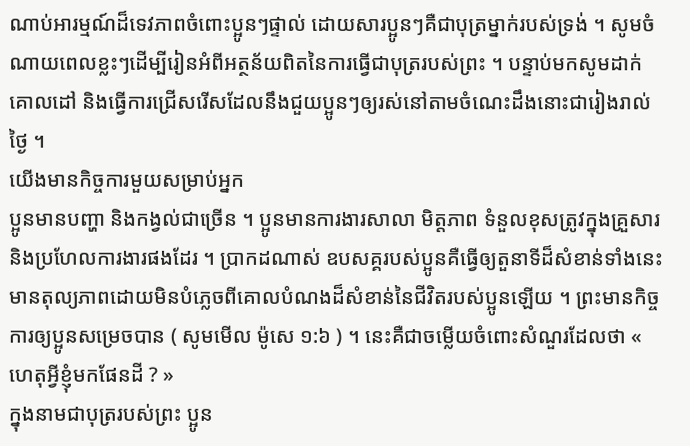ណាប់អារម្មណ៍ដ៏ទេវភាពចំពោះប្អូនៗផ្ទាល់ ដោយសារប្អូនៗគឺជាបុត្រម្នាក់របស់ទ្រង់ ។ សូមចំណាយពេលខ្លះៗដើម្បីរៀនអំពីអត្ថន័យពិតនៃការធ្វើជាបុត្ររបស់ព្រះ ។ បន្ទាប់មកសូមដាក់គោលដៅ និងធ្វើការជ្រើសរើសដែលនឹងជួយប្អូនៗឲ្យរស់នៅតាមចំណេះដឹងនោះជារៀងរាល់ថ្ងៃ ។
យើងមានកិច្ចការមួយសម្រាប់អ្នក
ប្អូនមានបញ្ហា និងកង្វល់ជាច្រើន ។ ប្អូនមានការងារសាលា មិត្តភាព ទំនួលខុសត្រូវក្នុងគ្រួសារ និងប្រហែលការងារផងដែរ ។ ប្រាកដណាស់ ឧបសគ្គរបស់ប្អូនគឺធ្វើឲ្យតួនាទីដ៏សំខាន់ទាំងនេះមានតុល្យភាពដោយមិនបំភ្លេចពីគោលបំណងដ៏សំខាន់នៃជីវិតរបស់ប្អូនឡើយ ។ ព្រះមានកិច្ចការឲ្យប្អូនសម្រេចបាន ( សូមមើល ម៉ូសេ ១:៦ ) ។ នេះគឺជាចម្លើយចំពោះសំណួរដែលថា « ហេតុអ្វីខ្ញុំមកផែនដី ? »
ក្នុងនាមជាបុត្ររបស់ព្រះ ប្អូន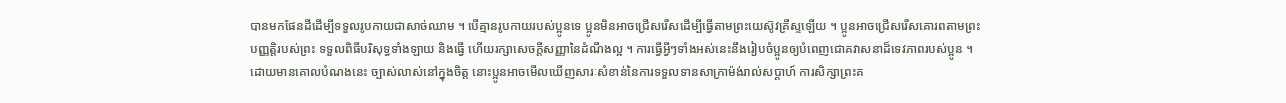បានមកផែនដីដើម្បីទទួលរូបកាយជាសាច់ឈាម ។ បើគ្មានរូបកាយរបស់ប្អូនទេ ប្អូនមិនអាចជ្រើសរើសដើម្បីធ្វើតាមព្រះយេស៊ូវគ្រីស្ទឡើយ ។ ប្អូនអាចជ្រើសរើសគោរពតាមព្រះបញ្ញត្តិរបស់ព្រះ ទទួលពិធីបរិសុទ្ធទាំងឡាយ និងធ្វើ ហើយរក្សាសេចក្តីសញ្ញានៃដំណឹងល្អ ។ ការធ្វើអ្វីៗទាំងអស់នេះនឹងរៀបចំប្អូនឲ្យបំពេញជោគវាសនាដ៏ទេវភាពរបស់ប្អូន ។
ដោយមានគោលបំណងនេះ ច្បាស់លាស់នៅក្នុងចិត្ត នោះប្អូនអាចមើលឃើញសារៈសំខាន់នៃការទទួលទានសាក្រាម៉ង់រាល់សប្តាហ៍ ការសិក្សាព្រះគ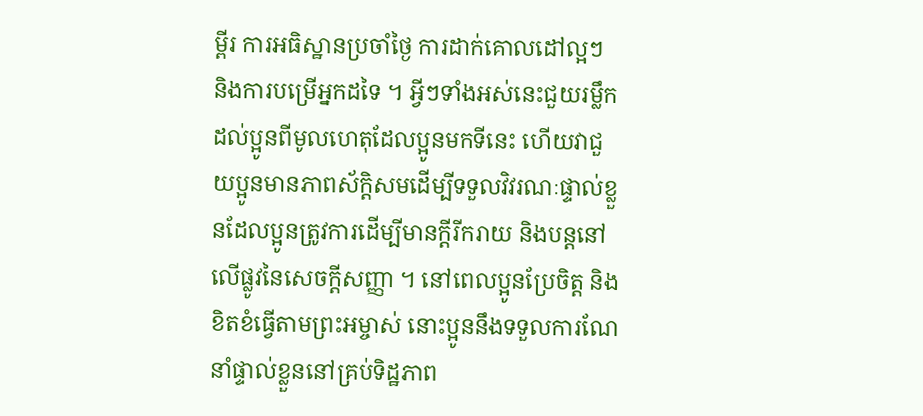ម្ពីរ ការអធិស្ឋានប្រចាំថ្ងៃ ការដាក់គោលដៅល្អៗ និងការបម្រើអ្នកដទៃ ។ អ្វីៗទាំងអស់នេះជួយរម្លឹកដល់ប្អូនពីមូលហេតុដែលប្អូនមកទីនេះ ហើយវាជួយប្អូនមានភាពស័ក្តិសមដើម្បីទទួលវិវរណៈផ្ទាល់ខ្លួនដែលប្អូនត្រូវការដើម្បីមានក្តីរីករាយ និងបន្តនៅលើផ្លូវនៃសេចក្តីសញ្ញា ។ នៅពេលប្អូនប្រែចិត្ត និងខិតខំធ្វើតាមព្រះអម្ចាស់ នោះប្អូននឹងទទួលការណែនាំផ្ទាល់ខ្លួននៅគ្រប់ទិដ្ឋភាព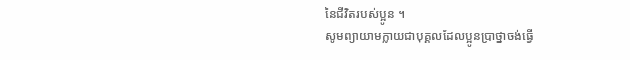នៃជីវិតរបស់ប្អូន ។
សូមព្យាយាមក្លាយជាបុគ្គលដែលប្អូនប្រាថ្នាចង់ធ្វើ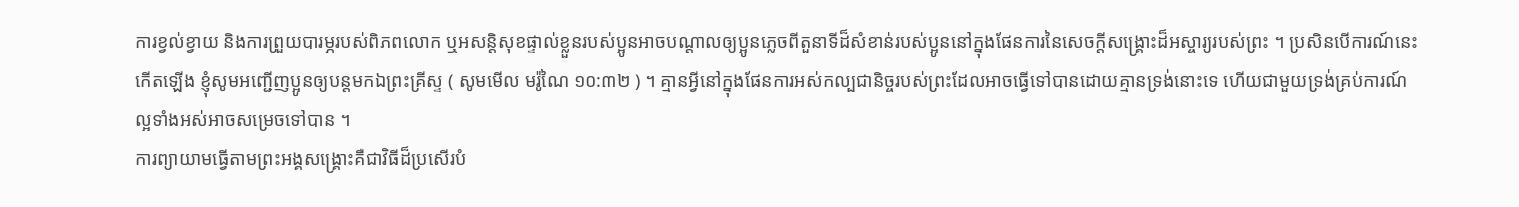ការខ្វល់ខ្វាយ និងការព្រួយបារម្ភរបស់ពិភពលោក ឬអសន្ដិសុខផ្ទាល់ខ្លួនរបស់ប្អូនអាចបណ្តាលឲ្យប្អូនភ្លេចពីតួនាទីដ៏សំខាន់របស់ប្អូននៅក្នុងផែនការនៃសេចក្តីសង្គ្រោះដ៏អស្ចារ្យរបស់ព្រះ ។ ប្រសិនបើការណ៍នេះកើតឡើង ខ្ញុំសូមអញ្ជើញប្អូនឲ្យបន្តមកឯព្រះគ្រីស្ទ ( សូមមើល មរ៉ូណៃ ១០:៣២ ) ។ គ្មានអ្វីនៅក្នុងផែនការអស់កល្បជានិច្ចរបស់ព្រះដែលអាចធ្វើទៅបានដោយគ្មានទ្រង់នោះទេ ហើយជាមួយទ្រង់គ្រប់ការណ៍ល្អទាំងអស់អាចសម្រេចទៅបាន ។
ការព្យាយាមធ្វើតាមព្រះអង្គសង្រ្គោះគឺជាវិធីដ៏ប្រសើរបំ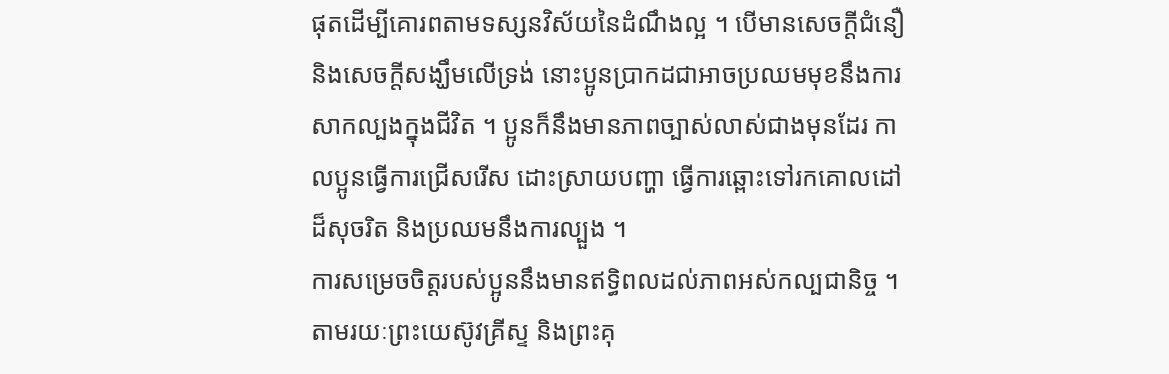ផុតដើម្បីគោរពតាមទស្សនវិស័យនៃដំណឹងល្អ ។ បើមានសេចក្តីជំនឿ និងសេចក្តីសង្ឃឹមលើទ្រង់ នោះប្អូនប្រាកដជាអាចប្រឈមមុខនឹងការសាកល្បងក្នុងជីវិត ។ ប្អូនក៏នឹងមានភាពច្បាស់លាស់ជាងមុនដែរ កាលប្អូនធ្វើការជ្រើសរើស ដោះស្រាយបញ្ហា ធ្វើការឆ្ពោះទៅរកគោលដៅដ៏សុចរិត និងប្រឈមនឹងការល្បួង ។
ការសម្រេចចិត្តរបស់ប្អូននឹងមានឥទ្ធិពលដល់ភាពអស់កល្បជានិច្ច ។ តាមរយៈព្រះយេស៊ូវគ្រីស្ទ និងព្រះគុ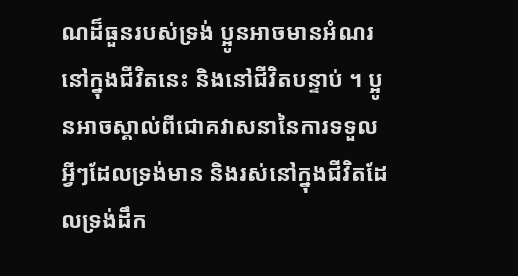ណដ៏ធួនរបស់ទ្រង់ ប្អូនអាចមានអំណរនៅក្នុងជីវិតនេះ និងនៅជីវិតបន្ទាប់ ។ ប្អូនអាចស្គាល់ពីជោគវាសនានៃការទទួលអ្វីៗដែលទ្រង់មាន និងរស់នៅក្នុងជីវិតដែលទ្រង់ដឹក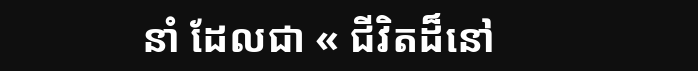នាំ ដែលជា « ជីវិតដ៏នៅ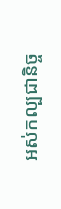អស់កល្បជានិច្ច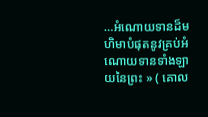…អំណោយទានដ៏មហិមាបំផុតនូវគ្រប់អំណោយទានទាំងឡាយនៃព្រះ » ( គោល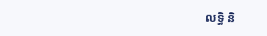លទ្ធិ និ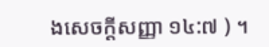ងសេចក្តីសញ្ញា ១៤:៧ ) ។